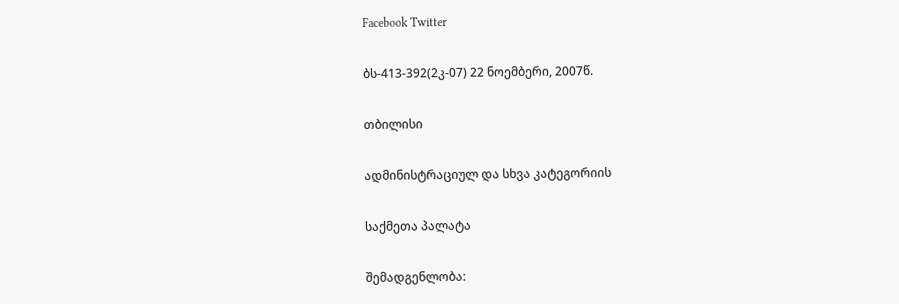Facebook Twitter

ბს-413-392(2კ-07) 22 ნოემბერი, 2007წ.

თბილისი

ადმინისტრაციულ და სხვა კატეგორიის

საქმეთა პალატა

შემადგენლობა: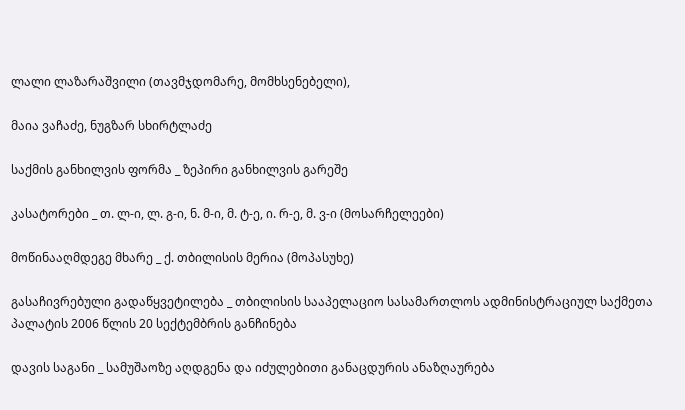ლალი ლაზარაშვილი (თავმჯდომარე, მომხსენებელი),

მაია ვაჩაძე, ნუგზარ სხირტლაძე

საქმის განხილვის ფორმა _ ზეპირი განხილვის გარეშე

კასატორები _ თ. ლ-ი, ლ. გ-ი, ნ. მ-ი, მ. ტ-ე, ი. რ-ე, მ. ვ-ი (მოსარჩელეები)

მოწინააღმდეგე მხარე _ ქ. თბილისის მერია (მოპასუხე)

გასაჩივრებული გადაწყვეტილება _ თბილისის სააპელაციო სასამართლოს ადმინისტრაციულ საქმეთა პალატის 2006 წლის 20 სექტემბრის განჩინება

დავის საგანი _ სამუშაოზე აღდგენა და იძულებითი განაცდურის ანაზღაურება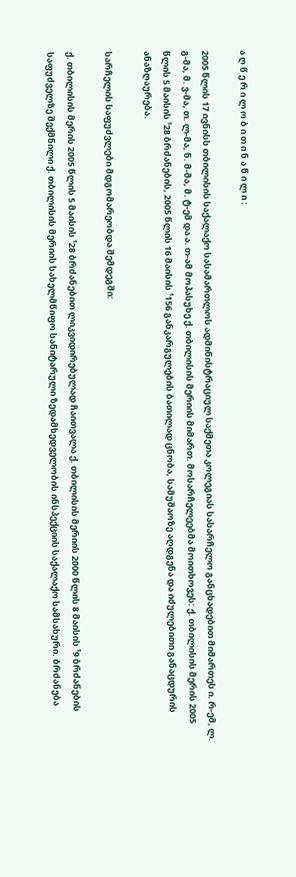ა ღ წ ე რ ი ლ ო ბ ი თ ი ნ ა წ ი ლ ი :

2005 წლის 17 ივნისს თბილისის საქალაქო სასამართლოს ადმინისტრაციულ საქმეთა კოლეგიას სასარჩელო განცხადებით მიმართეს ი. რ-ემ, ლ. გ-მა, მ. ვ-მა, თ. ლ-მა, ნ. მ-მა, მ. ტ-ემ და ა. თ-ამ მოპასუხე ქ. თბილისის მერიის მიმართ. მოსარჩელეებმა მოითხოვეს: ქ. თბილისის მერის 2005 წლის 5 მაისის ¹28 ბრძანების, 2005 წლის 16 მაისის ¹156 განკარგულების ბათილად ცნობა, სამუშაოზე აღდგენა და იძულებითი განაცდურის ანაზღაურება.

სარჩელის საფუძვლები მდგომარეობდა შემდეგში:

ქ. თბილისის მერის 2005 წლის 5 მაისის ¹28 ბრძანებით ლიკვიდირებულად ჩაითვალა ქ. თბილისის მერიის 2000 წლის 8 მაისის ¹9 ბრძანების საფუძველზე შექმნილი ქ. თბილისის მერიის სახელმწიფო სანიტარული ზედამხედველობის ინსპექციის საქალაქო სამსახური. ბრძანება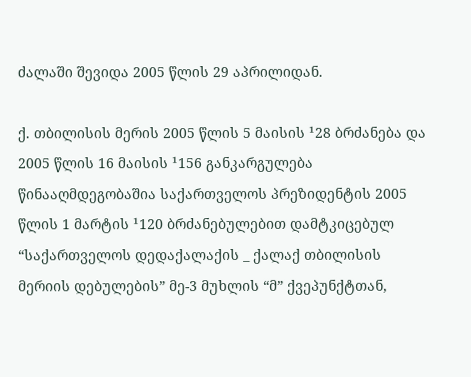ძალაში შევიდა 2005 წლის 29 აპრილიდან.

ქ. თბილისის მერის 2005 წლის 5 მაისის ¹28 ბრძანება და 2005 წლის 16 მაისის ¹156 განკარგულება წინააღმდეგობაშია საქართველოს პრეზიდენტის 2005 წლის 1 მარტის ¹120 ბრძანებულებით დამტკიცებულ “საქართველოს დედაქალაქის _ ქალაქ თბილისის მერიის დებულების” მე-3 მუხლის “მ” ქვეპუნქტთან,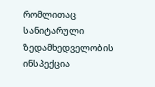რომლითაც სანიტარული ზედამხედველობის ინსპექცია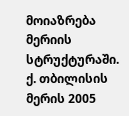მოიაზრება მერიის სტრუქტურაში. ქ. თბილისის მერის 2005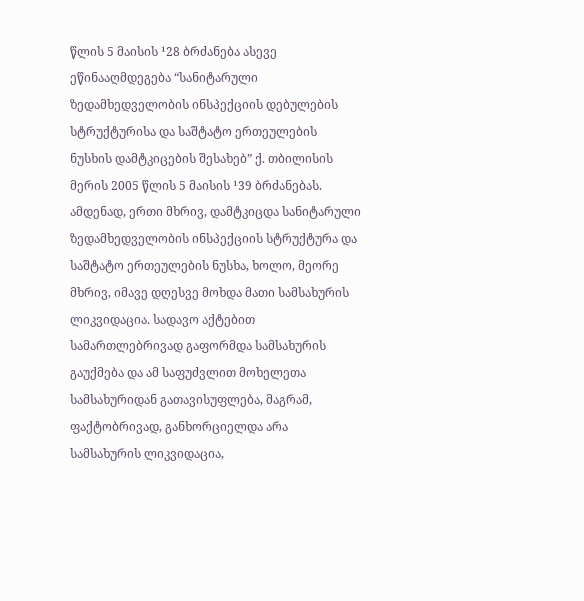წლის 5 მაისის ¹28 ბრძანება ასევე ეწინააღმდეგება “სანიტარული ზედამხედველობის ინსპექციის დებულების სტრუქტურისა და საშტატო ერთეულების ნუსხის დამტკიცების შესახებ” ქ. თბილისის მერის 2005 წლის 5 მაისის ¹39 ბრძანებას. ამდენად, ერთი მხრივ, დამტკიცდა სანიტარული ზედამხედველობის ინსპექციის სტრუქტურა და საშტატო ერთეულების ნუსხა, ხოლო, მეორე მხრივ, იმავე დღესვე მოხდა მათი სამსახურის ლიკვიდაცია. სადავო აქტებით სამართლებრივად გაფორმდა სამსახურის გაუქმება და ამ საფუძვლით მოხელეთა სამსახურიდან გათავისუფლება, მაგრამ, ფაქტობრივად, განხორციელდა არა სამსახურის ლიკვიდაცია,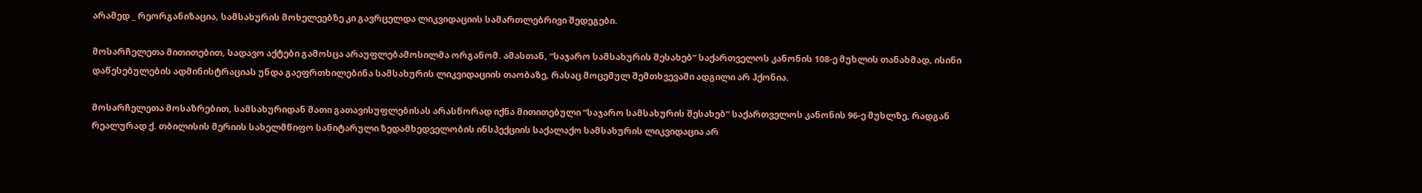არამედ _ რეორგანიზაცია, სამსახურის მოხელეებზე კი გავრცელდა ლიკვიდაციის სამართლებრივი შედეგები.

მოსარჩელეთა მითითებით, სადავო აქტები გამოსცა არაუფლებამოსილმა ორგანომ. ამასთან, “საჯარო სამსახურის შესახებ” საქართველოს კანონის 108-ე მუხლის თანახმად, ისინი დაწესებულების ადმინისტრაციას უნდა გაეფრთხილებინა სამსახურის ლიკვიდაციის თაობაზე, რასაც მოცემულ შემთხვევაში ადგილი არ ჰქონია.

მოსარჩელეთა მოსაზრებით, სამსახურიდან მათი გათავისუფლებისას არასწორად იქნა მითითებული “საჯარო სამსახურის შესახებ” საქართველოს კანონის 96-ე მუხლზე, რადგან რეალურად ქ. თბილისის მერიის სახელმწიფო სანიტარული ზედამხედველობის ინსპექციის საქალაქო სამსახურის ლიკვიდაცია არ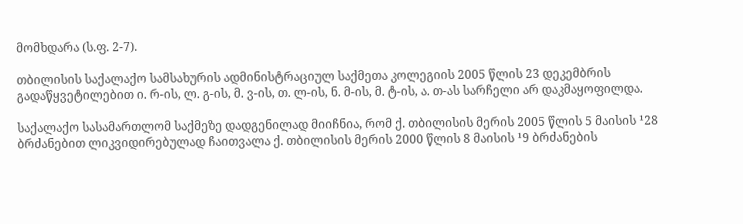მომხდარა (ს.ფ. 2-7).

თბილისის საქალაქო სამსახურის ადმინისტრაციულ საქმეთა კოლეგიის 2005 წლის 23 დეკემბრის გადაწყვეტილებით ი. რ-ის, ლ. გ-ის, მ. ვ-ის, თ. ლ-ის, ნ. მ-ის, მ. ტ-ის, ა. თ-ას სარჩელი არ დაკმაყოფილდა.

საქალაქო სასამართლომ საქმეზე დადგენილად მიიჩნია, რომ ქ. თბილისის მერის 2005 წლის 5 მაისის ¹28 ბრძანებით ლიკვიდირებულად ჩაითვალა ქ. თბილისის მერის 2000 წლის 8 მაისის ¹9 ბრძანების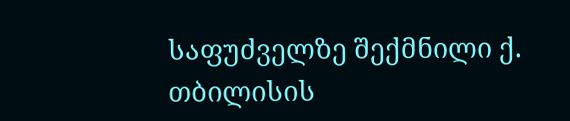საფუძველზე შექმნილი ქ. თბილისის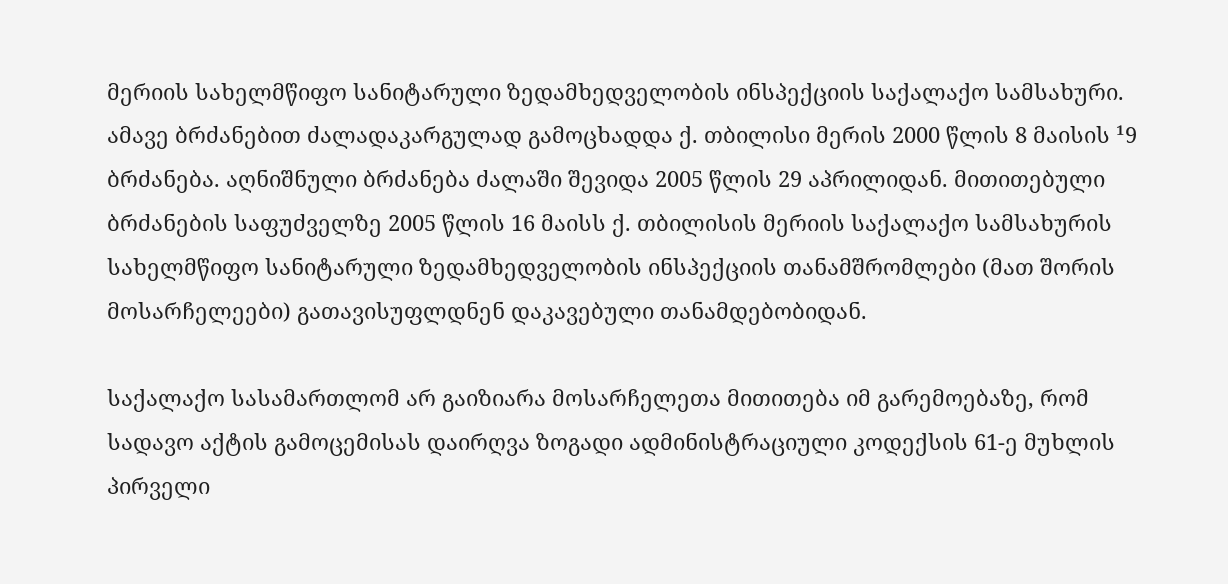მერიის სახელმწიფო სანიტარული ზედამხედველობის ინსპექციის საქალაქო სამსახური. ამავე ბრძანებით ძალადაკარგულად გამოცხადდა ქ. თბილისი მერის 2000 წლის 8 მაისის ¹9 ბრძანება. აღნიშნული ბრძანება ძალაში შევიდა 2005 წლის 29 აპრილიდან. მითითებული ბრძანების საფუძველზე 2005 წლის 16 მაისს ქ. თბილისის მერიის საქალაქო სამსახურის სახელმწიფო სანიტარული ზედამხედველობის ინსპექციის თანამშრომლები (მათ შორის მოსარჩელეები) გათავისუფლდნენ დაკავებული თანამდებობიდან.

საქალაქო სასამართლომ არ გაიზიარა მოსარჩელეთა მითითება იმ გარემოებაზე, რომ სადავო აქტის გამოცემისას დაირღვა ზოგადი ადმინისტრაციული კოდექსის 61-ე მუხლის პირველი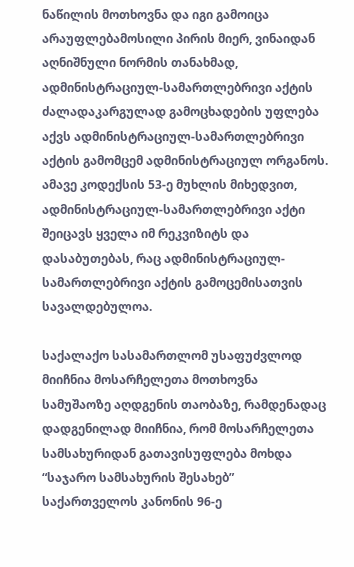ნაწილის მოთხოვნა და იგი გამოიცა არაუფლებამოსილი პირის მიერ, ვინაიდან აღნიშნული ნორმის თანახმად, ადმინისტრაციულ-სამართლებრივი აქტის ძალადაკარგულად გამოცხადების უფლება აქვს ადმინისტრაციულ-სამართლებრივი აქტის გამომცემ ადმინისტრაციულ ორგანოს. ამავე კოდექსის 53-ე მუხლის მიხედვით, ადმინისტრაციულ-სამართლებრივი აქტი შეიცავს ყველა იმ რეკვიზიტს და დასაბუთებას, რაც ადმინისტრაციულ-სამართლებრივი აქტის გამოცემისათვის სავალდებულოა.

საქალაქო სასამართლომ უსაფუძვლოდ მიიჩნია მოსარჩელეთა მოთხოვნა სამუშაოზე აღდგენის თაობაზე, რამდენადაც დადგენილად მიიჩნია, რომ მოსარჩელეთა სამსახურიდან გათავისუფლება მოხდა “საჯარო სამსახურის შესახებ” საქართველოს კანონის 96-ე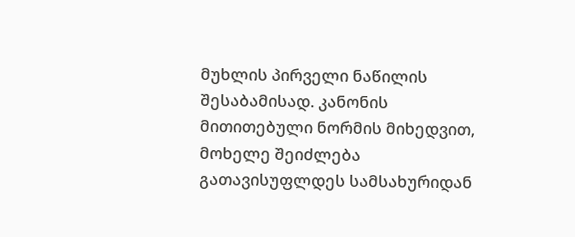მუხლის პირველი ნაწილის შესაბამისად. კანონის მითითებული ნორმის მიხედვით, მოხელე შეიძლება გათავისუფლდეს სამსახურიდან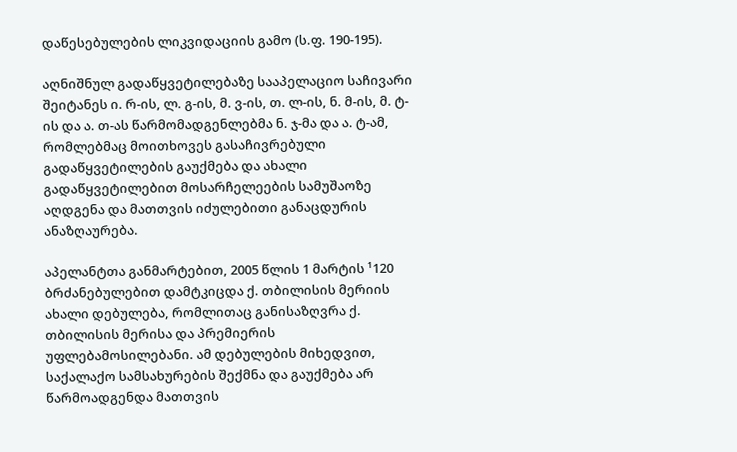დაწესებულების ლიკვიდაციის გამო (ს.ფ. 190-195).

აღნიშნულ გადაწყვეტილებაზე სააპელაციო საჩივარი შეიტანეს ი. რ-ის, ლ. გ-ის, მ. ვ-ის, თ. ლ-ის, ნ. მ-ის, მ. ტ-ის და ა. თ-ას წარმომადგენლებმა ნ. ჯ-მა და ა. ტ-ამ, რომლებმაც მოითხოვეს გასაჩივრებული გადაწყვეტილების გაუქმება და ახალი გადაწყვეტილებით მოსარჩელეების სამუშაოზე აღდგენა და მათთვის იძულებითი განაცდურის ანაზღაურება.

აპელანტთა განმარტებით, 2005 წლის 1 მარტის ¹120 ბრძანებულებით დამტკიცდა ქ. თბილისის მერიის ახალი დებულება, რომლითაც განისაზღვრა ქ. თბილისის მერისა და პრემიერის უფლებამოსილებანი. ამ დებულების მიხედვით, საქალაქო სამსახურების შექმნა და გაუქმება არ წარმოადგენდა მათთვის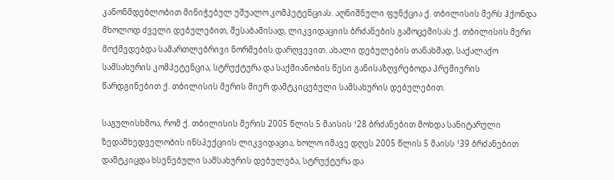კანონმდებლობით მინიჭებულ უშუალო კომპეტენციას. აღნიშნული ფუნქცია ქ. თბილისის მერს ჰქონდა მხოლოდ ძველი დებულებით, შესაბამისად, ლიკვიდაციის ბრძანების გამოცემისას ქ. თბილისის მერი მოქმედებდა სამართლებრივი ნორმების დარღვევით. ახალი დებულების თანახმად, საქალაქო სამსახურის კომპეტენცია, სტრუქტურა და საქმიანობის წესი განისაზღვრებოდა პრემიერის წარდგინებით ქ. თბილისის მერის მიერ დამტკიცებული სამსახურის დებულებით.

საგულისხმოა, რომ ქ. თბილისის მერის 2005 წლის 5 მაისის ¹28 ბრძანებით მოხდა სანიტარული ზედამხედველობის ინსპექციის ლიკვიდაცია, ხოლო იმავე დღეს 2005 წლის 5 მაისს ¹39 ბრძანებით დამტკიცდა ხსენებული სამსახურის დებულება, სტრუქტურა და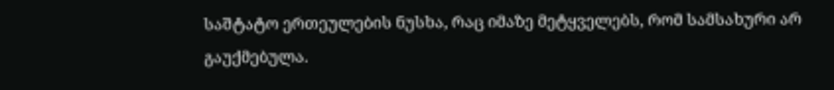საშტატო ერთეულების ნუსხა, რაც იმაზე მეტყველებს, რომ სამსახური არ გაუქმებულა.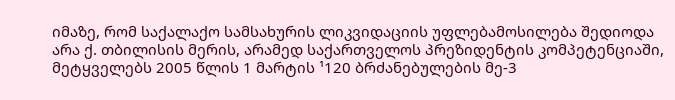იმაზე, რომ საქალაქო სამსახურის ლიკვიდაციის უფლებამოსილება შედიოდა არა ქ. თბილისის მერის, არამედ საქართველოს პრეზიდენტის კომპეტენციაში, მეტყველებს 2005 წლის 1 მარტის ¹120 ბრძანებულების მე-3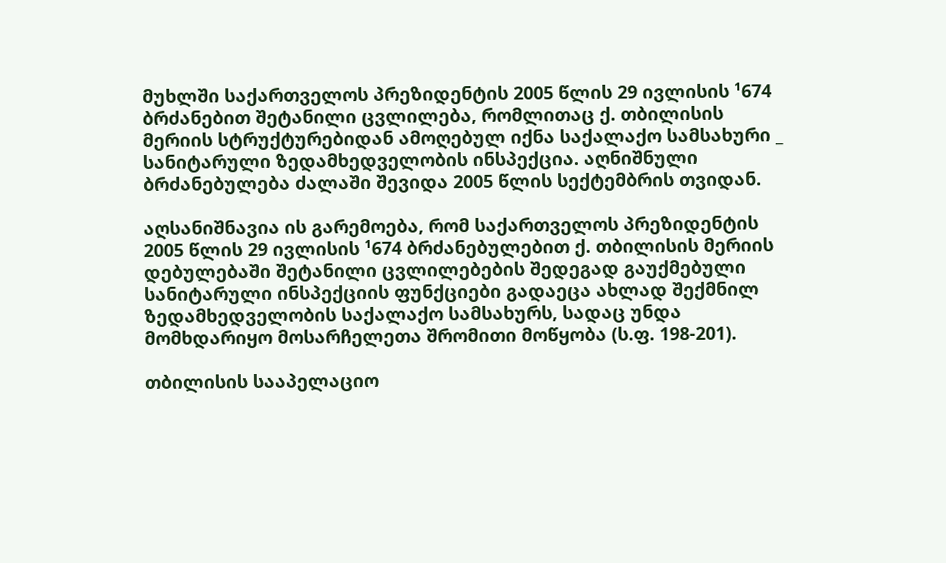მუხლში საქართველოს პრეზიდენტის 2005 წლის 29 ივლისის ¹674 ბრძანებით შეტანილი ცვლილება, რომლითაც ქ. თბილისის მერიის სტრუქტურებიდან ამოღებულ იქნა საქალაქო სამსახური _ სანიტარული ზედამხედველობის ინსპექცია. აღნიშნული ბრძანებულება ძალაში შევიდა 2005 წლის სექტემბრის თვიდან.

აღსანიშნავია ის გარემოება, რომ საქართველოს პრეზიდენტის 2005 წლის 29 ივლისის ¹674 ბრძანებულებით ქ. თბილისის მერიის დებულებაში შეტანილი ცვლილებების შედეგად გაუქმებული სანიტარული ინსპექციის ფუნქციები გადაეცა ახლად შექმნილ ზედამხედველობის საქალაქო სამსახურს, სადაც უნდა მომხდარიყო მოსარჩელეთა შრომითი მოწყობა (ს.ფ. 198-201).

თბილისის სააპელაციო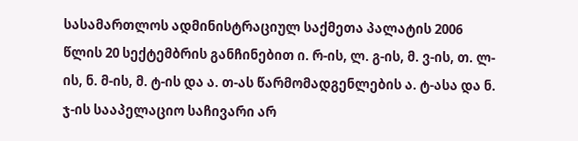სასამართლოს ადმინისტრაციულ საქმეთა პალატის 2006 წლის 20 სექტემბრის განჩინებით ი. რ-ის, ლ. გ-ის, მ. ვ-ის, თ. ლ-ის, ნ. მ-ის, მ. ტ-ის და ა. თ-ას წარმომადგენლების ა. ტ-ასა და ნ. ჯ-ის სააპელაციო საჩივარი არ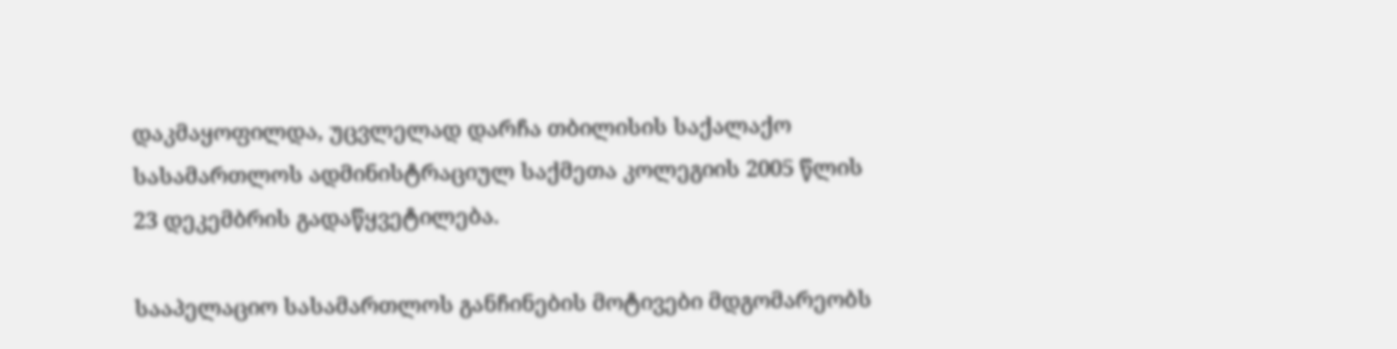დაკმაყოფილდა, უცვლელად დარჩა თბილისის საქალაქო სასამართლოს ადმინისტრაციულ საქმეთა კოლეგიის 2005 წლის 23 დეკემბრის გადაწყვეტილება.

სააპელაციო სასამართლოს განჩინების მოტივები მდგომარეობს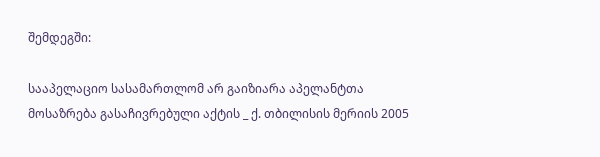შემდეგში:

სააპელაციო სასამართლომ არ გაიზიარა აპელანტთა მოსაზრება გასაჩივრებული აქტის _ ქ. თბილისის მერიის 2005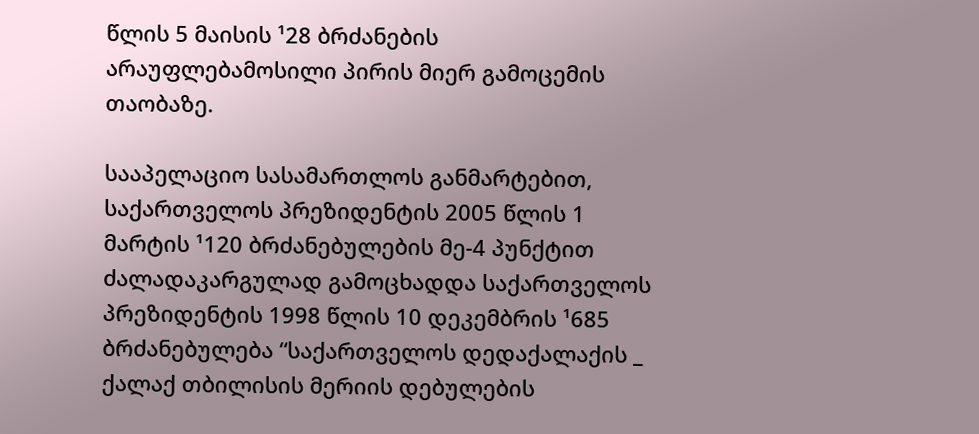წლის 5 მაისის ¹28 ბრძანების არაუფლებამოსილი პირის მიერ გამოცემის თაობაზე.

სააპელაციო სასამართლოს განმარტებით, საქართველოს პრეზიდენტის 2005 წლის 1 მარტის ¹120 ბრძანებულების მე-4 პუნქტით ძალადაკარგულად გამოცხადდა საქართველოს პრეზიდენტის 1998 წლის 10 დეკემბრის ¹685 ბრძანებულება “საქართველოს დედაქალაქის _ ქალაქ თბილისის მერიის დებულების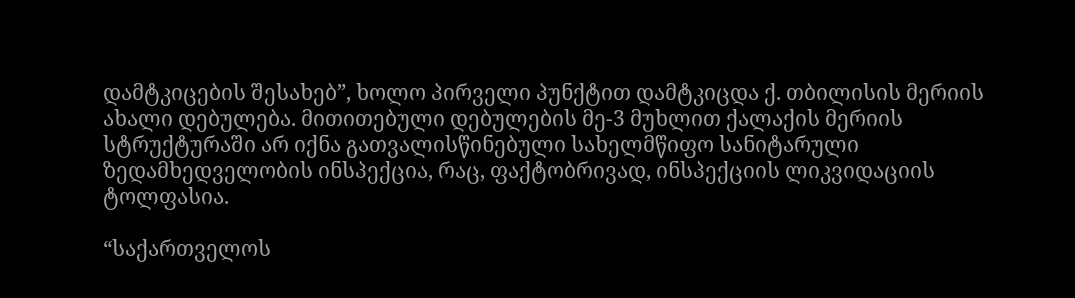დამტკიცების შესახებ”, ხოლო პირველი პუნქტით დამტკიცდა ქ. თბილისის მერიის ახალი დებულება. მითითებული დებულების მე-3 მუხლით ქალაქის მერიის სტრუქტურაში არ იქნა გათვალისწინებული სახელმწიფო სანიტარული ზედამხედველობის ინსპექცია, რაც, ფაქტობრივად, ინსპექციის ლიკვიდაციის ტოლფასია.

“საქართველოს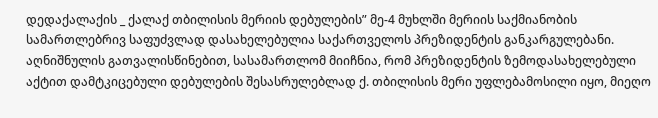დედაქალაქის _ ქალაქ თბილისის მერიის დებულების” მე-4 მუხლში მერიის საქმიანობის სამართლებრივ საფუძვლად დასახელებულია საქართველოს პრეზიდენტის განკარგულებანი. აღნიშნულის გათვალისწინებით, სასამართლომ მიიჩნია, რომ პრეზიდენტის ზემოდასახელებული აქტით დამტკიცებული დებულების შესასრულებლად ქ. თბილისის მერი უფლებამოსილი იყო, მიეღო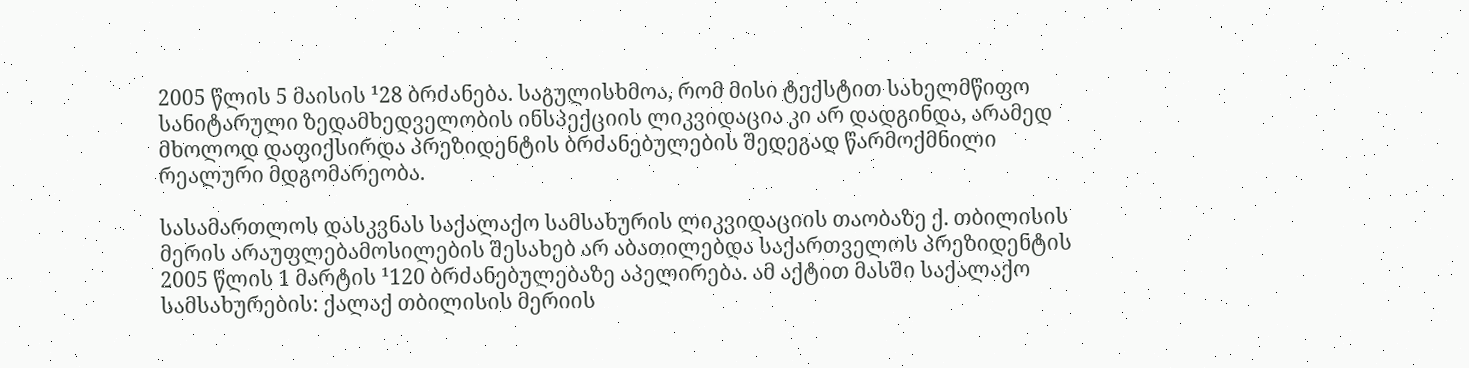2005 წლის 5 მაისის ¹28 ბრძანება. საგულისხმოა, რომ მისი ტექსტით სახელმწიფო სანიტარული ზედამხედველობის ინსპექციის ლიკვიდაცია კი არ დადგინდა, არამედ მხოლოდ დაფიქსირდა პრეზიდენტის ბრძანებულების შედეგად წარმოქმნილი რეალური მდგომარეობა.

სასამართლოს დასკვნას საქალაქო სამსახურის ლიკვიდაციის თაობაზე ქ. თბილისის მერის არაუფლებამოსილების შესახებ არ აბათილებდა საქართველოს პრეზიდენტის 2005 წლის 1 მარტის ¹120 ბრძანებულებაზე აპელირება. ამ აქტით მასში საქალაქო სამსახურების: ქალაქ თბილისის მერიის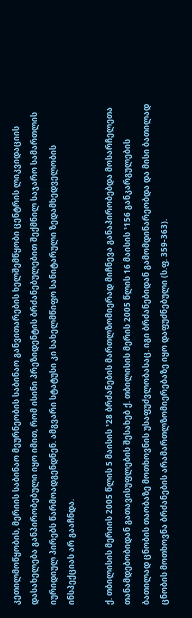კეთილმოწყობის, მერიის საბინაო მეურნეობის საბინაო განვითარების ხელშემწყობი ცენტრის ლიკვიდაციის დასახელება განპირობებული იყო იმით, რომ ისინი პრეზიდენტის ბრძანებულებით შექმნილ საჯარო სამართლის იურიდიულ პირებს წარმოადგენდნენ. ამგვარი სტატუსი კი სახელმწიფო სანიტარული ზედამხედველობის ინსპექციას არ გააჩნდა.

ქ. თბილისის მერიის 2005 წლის 5 მაისის ¹28 ბრძანების მართლზომიერად მიჩნევა განაპირობებდა მოსარჩელეთა თანამდებობიდან გათავისუფლების შესახებ ქ. თბილისის მერის 2005 წლის 16 მაისის ¹156 განკარგულების ბათილად ცნობის თაობაზე მოთხოვნის უსაფუძვლობასაც. იგი ბრძანებიდან გამომდინარეობდა და მისი ბათილად ცნობის მოთხოვნა ბრძანების არამართლზომიერებაზე იყო დაფუძნებული (ს.ფ. 359-363).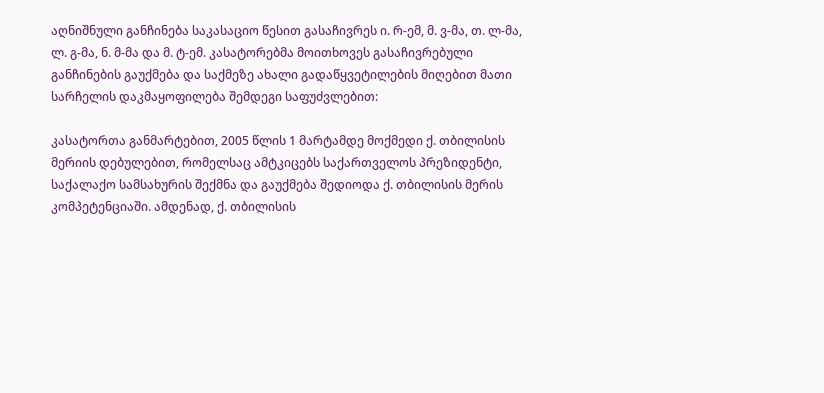აღნიშნული განჩინება საკასაციო წესით გასაჩივრეს ი. რ-ემ, მ. ვ-მა, თ. ლ-მა, ლ. გ-მა, ნ. მ-მა და მ. ტ-ემ. კასატორებმა მოითხოვეს გასაჩივრებული განჩინების გაუქმება და საქმეზე ახალი გადაწყვეტილების მიღებით მათი სარჩელის დაკმაყოფილება შემდეგი საფუძვლებით:

კასატორთა განმარტებით, 2005 წლის 1 მარტამდე მოქმედი ქ. თბილისის მერიის დებულებით, რომელსაც ამტკიცებს საქართველოს პრეზიდენტი, საქალაქო სამსახურის შექმნა და გაუქმება შედიოდა ქ. თბილისის მერის კომპეტენციაში. ამდენად, ქ. თბილისის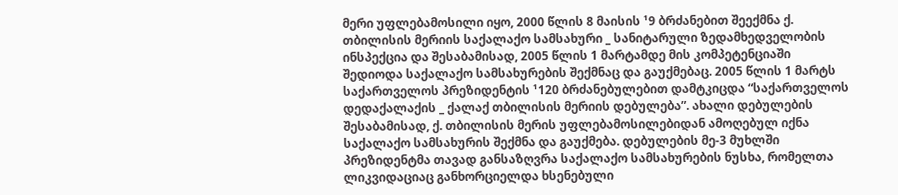მერი უფლებამოსილი იყო, 2000 წლის 8 მაისის ¹9 ბრძანებით შეექმნა ქ. თბილისის მერიის საქალაქო სამსახური _ სანიტარული ზედამხედველობის ინსპექცია და შესაბამისად, 2005 წლის 1 მარტამდე მის კომპეტენციაში შედიოდა საქალაქო სამსახურების შექმნაც და გაუქმებაც. 2005 წლის 1 მარტს საქართველოს პრეზიდენტის ¹120 ბრძანებულებით დამტკიცდა “საქართველოს დედაქალაქის _ ქალაქ თბილისის მერიის დებულება”. ახალი დებულების შესაბამისად, ქ. თბილისის მერის უფლებამოსილებიდან ამოღებულ იქნა საქალაქო სამსახურის შექმნა და გაუქმება. დებულების მე-3 მუხლში პრეზიდენტმა თავად განსაზღვრა საქალაქო სამსახურების ნუსხა, რომელთა ლიკვიდაციაც განხორციელდა ხსენებული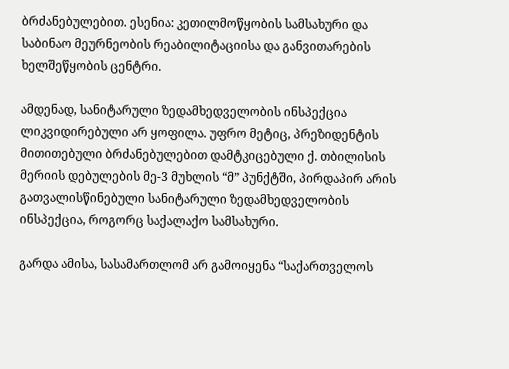ბრძანებულებით. ესენია: კეთილმოწყობის სამსახური და საბინაო მეურნეობის რეაბილიტაციისა და განვითარების ხელშეწყობის ცენტრი.

ამდენად, სანიტარული ზედამხედველობის ინსპექცია ლიკვიდირებული არ ყოფილა. უფრო მეტიც, პრეზიდენტის მითითებული ბრძანებულებით დამტკიცებული ქ. თბილისის მერიის დებულების მე-3 მუხლის “მ” პუნქტში, პირდაპირ არის გათვალისწინებული სანიტარული ზედამხედველობის ინსპექცია, როგორც საქალაქო სამსახური.

გარდა ამისა, სასამართლომ არ გამოიყენა “საქართველოს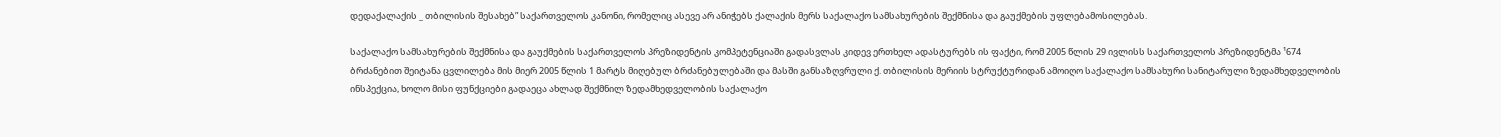დედაქალაქის _ თბილისის შესახებ” საქართველოს კანონი, რომელიც ასევე არ ანიჭებს ქალაქის მერს საქალაქო სამსახურების შექმნისა და გაუქმების უფლებამოსილებას.

საქალაქო სამსახურების შექმნისა და გაუქმების საქართველოს პრეზიდენტის კომპეტენციაში გადასვლას კიდევ ერთხელ ადასტურებს ის ფაქტი, რომ 2005 წლის 29 ივლისს საქართველოს პრეზიდენტმა ¹674 ბრძანებით შეიტანა ცვლილება მის მიერ 2005 წლის 1 მარტს მიღებულ ბრძანებულებაში და მასში განსაზღვრული ქ. თბილისის მერიის სტრუქტურიდან ამოიღო საქალაქო სამსახური სანიტარული ზედამხედველობის ინსპექცია, ხოლო მისი ფუნქციები გადაეცა ახლად შექმნილ ზედამხედველობის საქალაქო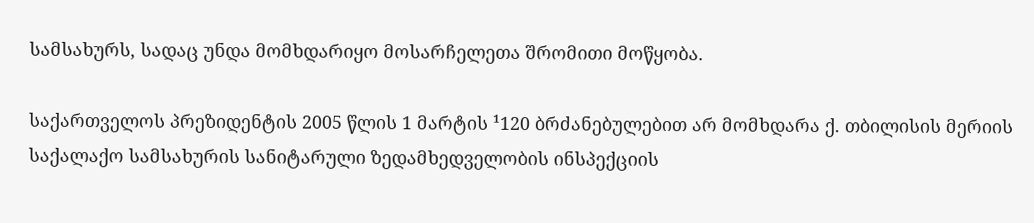სამსახურს, სადაც უნდა მომხდარიყო მოსარჩელეთა შრომითი მოწყობა.

საქართველოს პრეზიდენტის 2005 წლის 1 მარტის ¹120 ბრძანებულებით არ მომხდარა ქ. თბილისის მერიის საქალაქო სამსახურის სანიტარული ზედამხედველობის ინსპექციის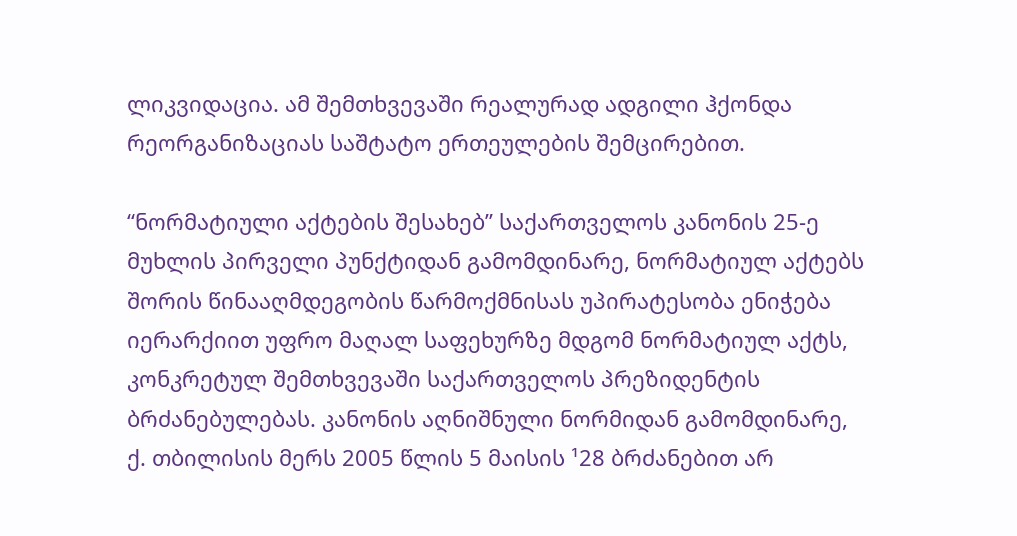ლიკვიდაცია. ამ შემთხვევაში რეალურად ადგილი ჰქონდა რეორგანიზაციას საშტატო ერთეულების შემცირებით.

“ნორმატიული აქტების შესახებ” საქართველოს კანონის 25-ე მუხლის პირველი პუნქტიდან გამომდინარე, ნორმატიულ აქტებს შორის წინააღმდეგობის წარმოქმნისას უპირატესობა ენიჭება იერარქიით უფრო მაღალ საფეხურზე მდგომ ნორმატიულ აქტს, კონკრეტულ შემთხვევაში საქართველოს პრეზიდენტის ბრძანებულებას. კანონის აღნიშნული ნორმიდან გამომდინარე, ქ. თბილისის მერს 2005 წლის 5 მაისის ¹28 ბრძანებით არ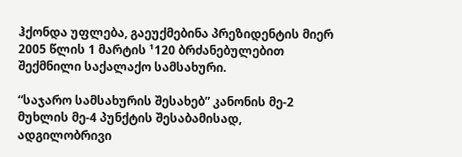ჰქონდა უფლება, გაეუქმებინა პრეზიდენტის მიერ 2005 წლის 1 მარტის ¹120 ბრძანებულებით შექმნილი საქალაქო სამსახური.

“საჯარო სამსახურის შესახებ” კანონის მე-2 მუხლის მე-4 პუნქტის შესაბამისად, ადგილობრივი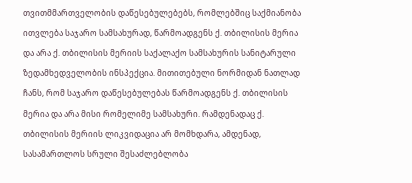თვითმმართველობის დაწესებულებებს, რომლებშიც საქმიანობა ითვლება საჯარო სამსახურად, წარმოადგენს ქ. თბილისის მერია და არა ქ. თბილისის მერიის საქალაქო სამსახურის სანიტარული ზედამხედველობის ინსპექცია. მითითებული ნორმიდან ნათლად ჩანს, რომ საჯარო დაწესებულებას წარმოადგენს ქ. თბილისის მერია და არა მისი რომელიმე სამსახური. რამდენადაც ქ. თბილისის მერიის ლიკვიდაცია არ მომხდარა, ამდენად, სასამართლოს სრული შესაძლებლობა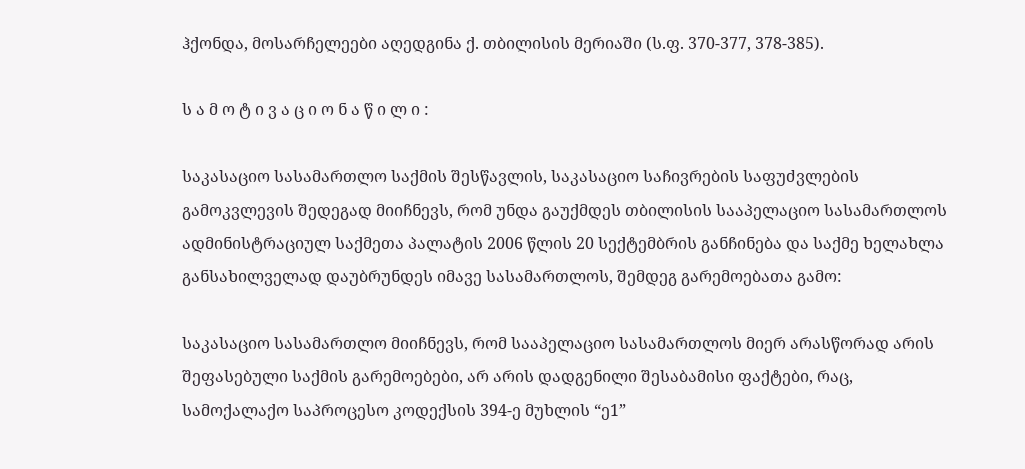ჰქონდა, მოსარჩელეები აღედგინა ქ. თბილისის მერიაში (ს.ფ. 370-377, 378-385).

ს ა მ ო ტ ი ვ ა ც ი ო ნ ა წ ი ლ ი :

საკასაციო სასამართლო საქმის შესწავლის, საკასაციო საჩივრების საფუძვლების გამოკვლევის შედეგად მიიჩნევს, რომ უნდა გაუქმდეს თბილისის სააპელაციო სასამართლოს ადმინისტრაციულ საქმეთა პალატის 2006 წლის 20 სექტემბრის განჩინება და საქმე ხელახლა განსახილველად დაუბრუნდეს იმავე სასამართლოს, შემდეგ გარემოებათა გამო:

საკასაციო სასამართლო მიიჩნევს, რომ სააპელაციო სასამართლოს მიერ არასწორად არის შეფასებული საქმის გარემოებები, არ არის დადგენილი შესაბამისი ფაქტები, რაც, სამოქალაქო საპროცესო კოდექსის 394-ე მუხლის “ე1”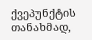ქვეპუნქტის თანახმად,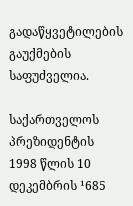გადაწყვეტილების გაუქმების საფუძველია.

საქართველოს პრეზიდენტის 1998 წლის 10 დეკემბრის ¹685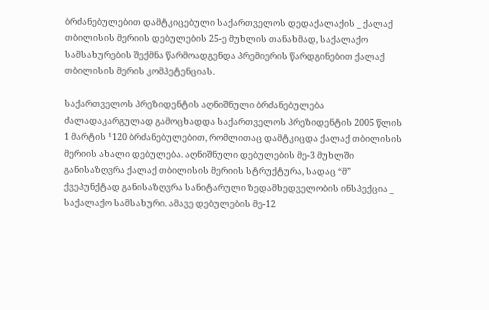ბრძანებულებით დამტკიცებული საქართველოს დედაქალაქის _ ქალაქ თბილისის მერიის დებულების 25-ე მუხლის თანახმად, საქალაქო სამსახურების შექმნა წარმოადგენდა პრემიერის წარდგინებით ქალაქ თბილისის მერის კომპეტენციას.

საქართველოს პრეზიდენტის აღნიშნული ბრძანებულება ძალადაკარგულად გამოცხადდა საქართველოს პრეზიდენტის 2005 წლის 1 მარტის ¹120 ბრძანებულებით, რომლითაც დამტკიცდა ქალაქ თბილისის მერიის ახალი დებულება. აღნიშნული დებულების მე-3 მუხლში განისაზღვრა ქალაქ თბილისის მერიის სტრუქტურა, სადაც “მ” ქვეპუნქტად განისაზღვრა სანიტარული ზედამხედველობის ინსპექცია _ საქალაქო სამსახური. ამავე დებულების მე-12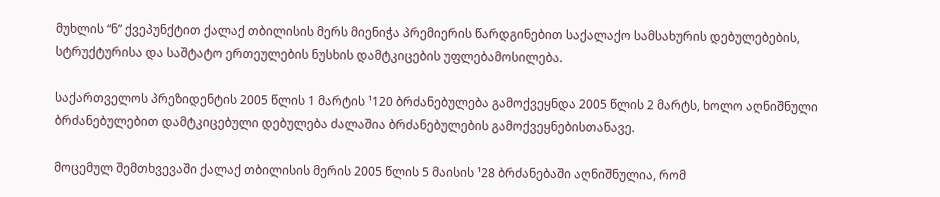მუხლის “ნ” ქვეპუნქტით ქალაქ თბილისის მერს მიენიჭა პრემიერის წარდგინებით საქალაქო სამსახურის დებულებების, სტრუქტურისა და საშტატო ერთეულების ნუსხის დამტკიცების უფლებამოსილება.

საქართველოს პრეზიდენტის 2005 წლის 1 მარტის ¹120 ბრძანებულება გამოქვეყნდა 2005 წლის 2 მარტს, ხოლო აღნიშნული ბრძანებულებით დამტკიცებული დებულება ძალაშია ბრძანებულების გამოქვეყნებისთანავე.

მოცემულ შემთხვევაში ქალაქ თბილისის მერის 2005 წლის 5 მაისის ¹28 ბრძანებაში აღნიშნულია, რომ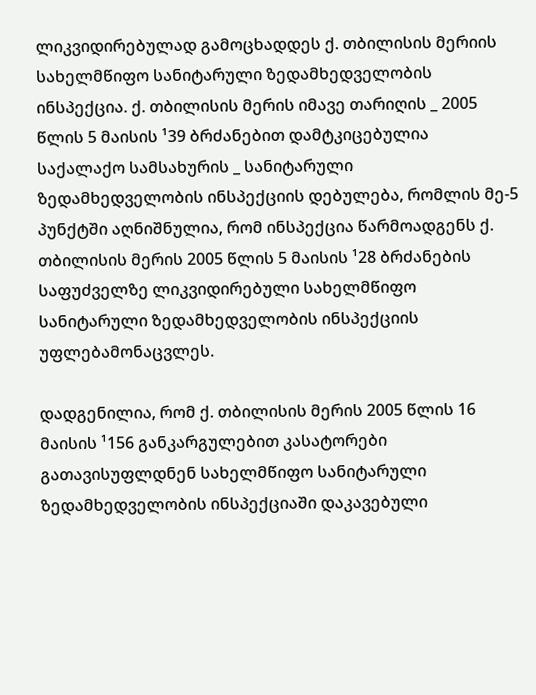ლიკვიდირებულად გამოცხადდეს ქ. თბილისის მერიის სახელმწიფო სანიტარული ზედამხედველობის ინსპექცია. ქ. თბილისის მერის იმავე თარიღის _ 2005 წლის 5 მაისის ¹39 ბრძანებით დამტკიცებულია საქალაქო სამსახურის _ სანიტარული ზედამხედველობის ინსპექციის დებულება, რომლის მე-5 პუნქტში აღნიშნულია, რომ ინსპექცია წარმოადგენს ქ. თბილისის მერის 2005 წლის 5 მაისის ¹28 ბრძანების საფუძველზე ლიკვიდირებული სახელმწიფო სანიტარული ზედამხედველობის ინსპექციის უფლებამონაცვლეს.

დადგენილია, რომ ქ. თბილისის მერის 2005 წლის 16 მაისის ¹156 განკარგულებით კასატორები გათავისუფლდნენ სახელმწიფო სანიტარული ზედამხედველობის ინსპექციაში დაკავებული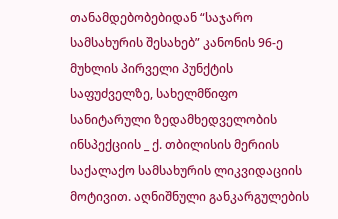თანამდებობებიდან “საჯარო სამსახურის შესახებ” კანონის 96-ე მუხლის პირველი პუნქტის საფუძველზე, სახელმწიფო სანიტარული ზედამხედველობის ინსპექციის _ ქ. თბილისის მერიის საქალაქო სამსახურის ლიკვიდაციის მოტივით. აღნიშნული განკარგულების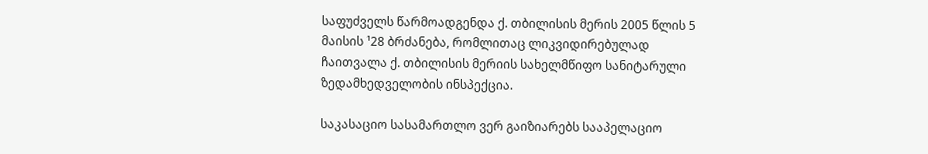საფუძველს წარმოადგენდა ქ. თბილისის მერის 2005 წლის 5 მაისის ¹28 ბრძანება, რომლითაც ლიკვიდირებულად ჩაითვალა ქ. თბილისის მერიის სახელმწიფო სანიტარული ზედამხედველობის ინსპექცია.

საკასაციო სასამართლო ვერ გაიზიარებს სააპელაციო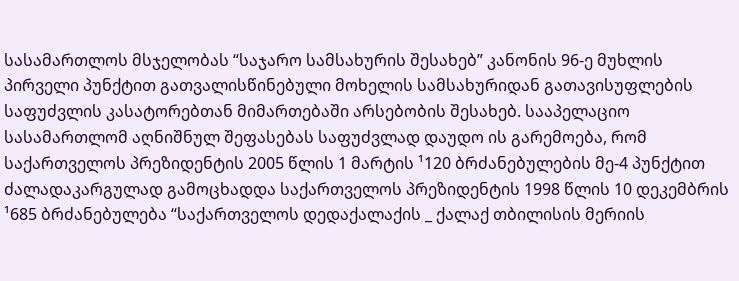სასამართლოს მსჯელობას “საჯარო სამსახურის შესახებ” კანონის 96-ე მუხლის პირველი პუნქტით გათვალისწინებული მოხელის სამსახურიდან გათავისუფლების საფუძვლის კასატორებთან მიმართებაში არსებობის შესახებ. სააპელაციო სასამართლომ აღნიშნულ შეფასებას საფუძვლად დაუდო ის გარემოება, რომ საქართველოს პრეზიდენტის 2005 წლის 1 მარტის ¹120 ბრძანებულების მე-4 პუნქტით ძალადაკარგულად გამოცხადდა საქართველოს პრეზიდენტის 1998 წლის 10 დეკემბრის ¹685 ბრძანებულება “საქართველოს დედაქალაქის _ ქალაქ თბილისის მერიის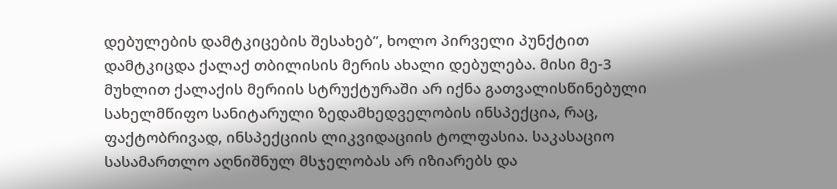დებულების დამტკიცების შესახებ”, ხოლო პირველი პუნქტით დამტკიცდა ქალაქ თბილისის მერის ახალი დებულება. მისი მე-3 მუხლით ქალაქის მერიის სტრუქტურაში არ იქნა გათვალისწინებული სახელმწიფო სანიტარული ზედამხედველობის ინსპექცია, რაც, ფაქტობრივად, ინსპექციის ლიკვიდაციის ტოლფასია. საკასაციო სასამართლო აღნიშნულ მსჯელობას არ იზიარებს და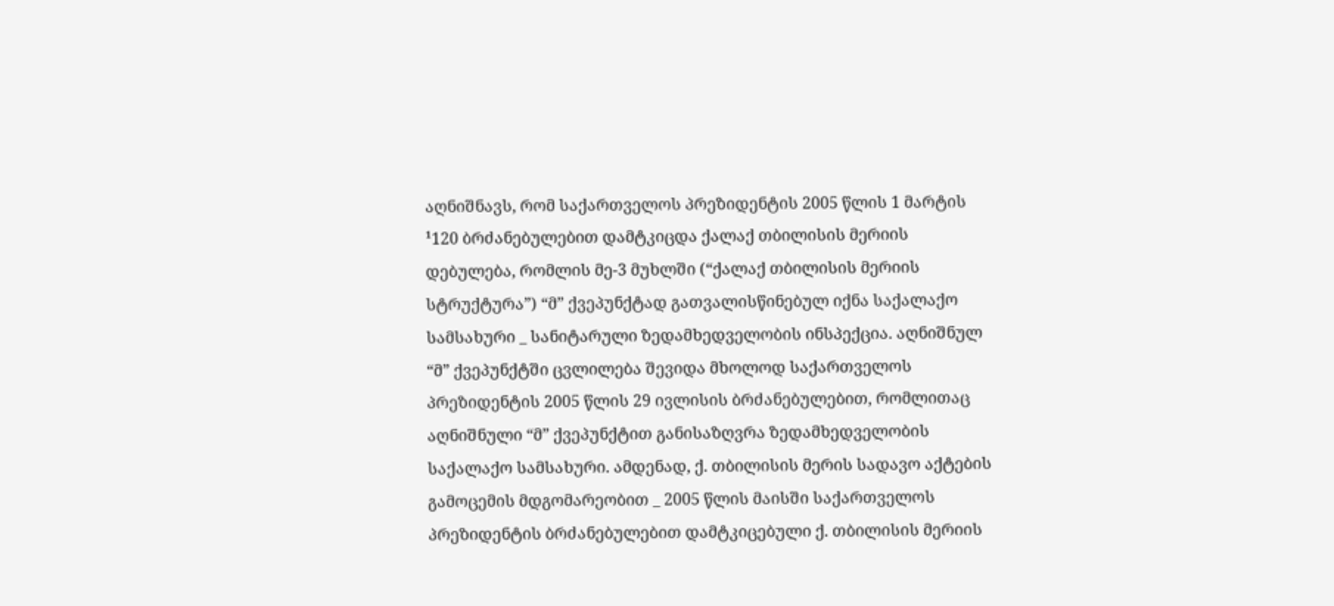აღნიშნავს, რომ საქართველოს პრეზიდენტის 2005 წლის 1 მარტის ¹120 ბრძანებულებით დამტკიცდა ქალაქ თბილისის მერიის დებულება, რომლის მე-3 მუხლში (“ქალაქ თბილისის მერიის სტრუქტურა”) “მ” ქვეპუნქტად გათვალისწინებულ იქნა საქალაქო სამსახური _ სანიტარული ზედამხედველობის ინსპექცია. აღნიშნულ “მ” ქვეპუნქტში ცვლილება შევიდა მხოლოდ საქართველოს პრეზიდენტის 2005 წლის 29 ივლისის ბრძანებულებით, რომლითაც აღნიშნული “მ” ქვეპუნქტით განისაზღვრა ზედამხედველობის საქალაქო სამსახური. ამდენად, ქ. თბილისის მერის სადავო აქტების გამოცემის მდგომარეობით _ 2005 წლის მაისში საქართველოს პრეზიდენტის ბრძანებულებით დამტკიცებული ქ. თბილისის მერიის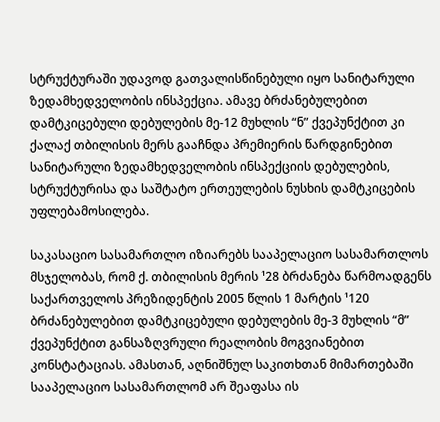სტრუქტურაში უდავოდ გათვალისწინებული იყო სანიტარული ზედამხედველობის ინსპექცია. ამავე ბრძანებულებით დამტკიცებული დებულების მე-12 მუხლის “ნ” ქვეპუნქტით კი ქალაქ თბილისის მერს გააჩნდა პრემიერის წარდგინებით სანიტარული ზედამხედველობის ინსპექციის დებულების, სტრუქტურისა და საშტატო ერთეულების ნუსხის დამტკიცების უფლებამოსილება.

საკასაციო სასამართლო იზიარებს სააპელაციო სასამართლოს მსჯელობას, რომ ქ. თბილისის მერის ¹28 ბრძანება წარმოადგენს საქართველოს პრეზიდენტის 2005 წლის 1 მარტის ¹120 ბრძანებულებით დამტკიცებული დებულების მე-3 მუხლის “მ” ქვეპუნქტით განსაზღვრული რეალობის მოგვიანებით კონსტატაციას. ამასთან, აღნიშნულ საკითხთან მიმართებაში სააპელაციო სასამართლომ არ შეაფასა ის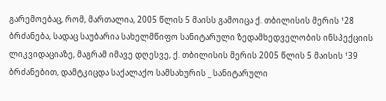გარემოებაც, რომ, მართალია, 2005 წლის 5 მაისს გამოიცა ქ. თბილისის მერის ¹28 ბრძანება, სადაც საუბარია სახელმწიფო სანიტარული ზედამხედველობის ინსპექციის ლიკვიდაციაზე, მაგრამ იმავე დღესვე, ქ. თბილისის მერის 2005 წლის 5 მაისის ¹39 ბრძანებით, დამტკიცდა საქალაქო სამსახურის _ სანიტარული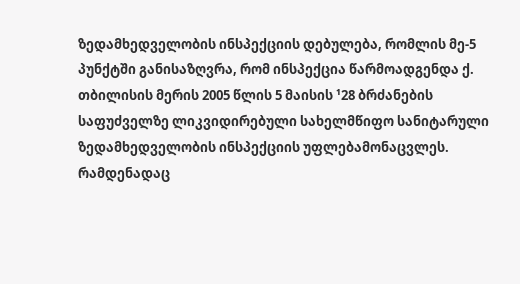ზედამხედველობის ინსპექციის დებულება, რომლის მე-5 პუნქტში განისაზღვრა, რომ ინსპექცია წარმოადგენდა ქ. თბილისის მერის 2005 წლის 5 მაისის ¹28 ბრძანების საფუძველზე ლიკვიდირებული სახელმწიფო სანიტარული ზედამხედველობის ინსპექციის უფლებამონაცვლეს. რამდენადაც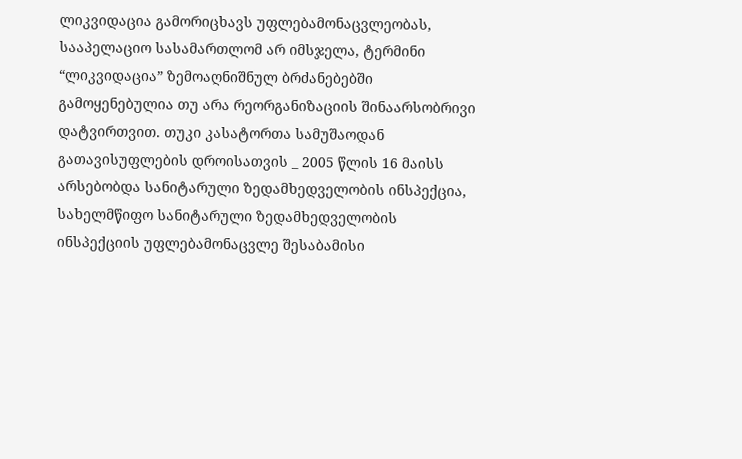ლიკვიდაცია გამორიცხავს უფლებამონაცვლეობას, სააპელაციო სასამართლომ არ იმსჯელა, ტერმინი “ლიკვიდაცია” ზემოაღნიშნულ ბრძანებებში გამოყენებულია თუ არა რეორგანიზაციის შინაარსობრივი დატვირთვით. თუკი კასატორთა სამუშაოდან გათავისუფლების დროისათვის _ 2005 წლის 16 მაისს არსებობდა სანიტარული ზედამხედველობის ინსპექცია, სახელმწიფო სანიტარული ზედამხედველობის ინსპექციის უფლებამონაცვლე შესაბამისი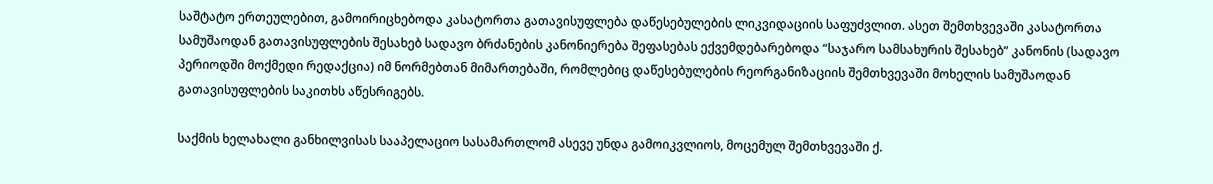საშტატო ერთეულებით, გამოირიცხებოდა კასატორთა გათავისუფლება დაწესებულების ლიკვიდაციის საფუძვლით. ასეთ შემთხვევაში კასატორთა სამუშაოდან გათავისუფლების შესახებ სადავო ბრძანების კანონიერება შეფასებას ექვემდებარებოდა “საჯარო სამსახურის შესახებ” კანონის (სადავო პერიოდში მოქმედი რედაქცია) იმ ნორმებთან მიმართებაში, რომლებიც დაწესებულების რეორგანიზაციის შემთხვევაში მოხელის სამუშაოდან გათავისუფლების საკითხს აწესრიგებს.

საქმის ხელახალი განხილვისას სააპელაციო სასამართლომ ასევე უნდა გამოიკვლიოს, მოცემულ შემთხვევაში ქ.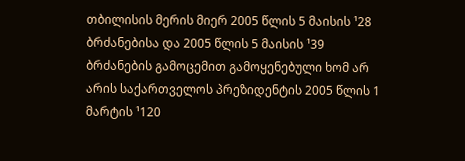თბილისის მერის მიერ 2005 წლის 5 მაისის ¹28 ბრძანებისა და 2005 წლის 5 მაისის ¹39 ბრძანების გამოცემით გამოყენებული ხომ არ არის საქართველოს პრეზიდენტის 2005 წლის 1 მარტის ¹120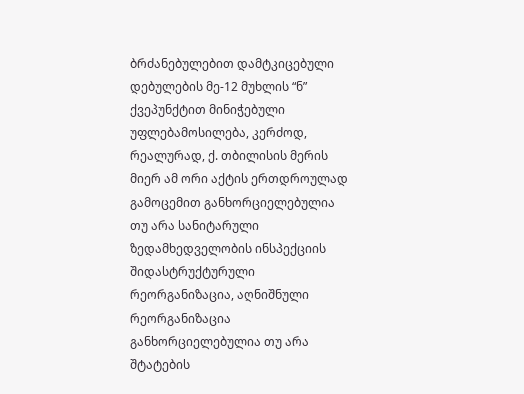ბრძანებულებით დამტკიცებული დებულების მე-12 მუხლის “ნ” ქვეპუნქტით მინიჭებული უფლებამოსილება, კერძოდ, რეალურად, ქ. თბილისის მერის მიერ ამ ორი აქტის ერთდროულად გამოცემით განხორციელებულია თუ არა სანიტარული ზედამხედველობის ინსპექციის შიდასტრუქტურული რეორგანიზაცია, აღნიშნული რეორგანიზაცია განხორციელებულია თუ არა შტატების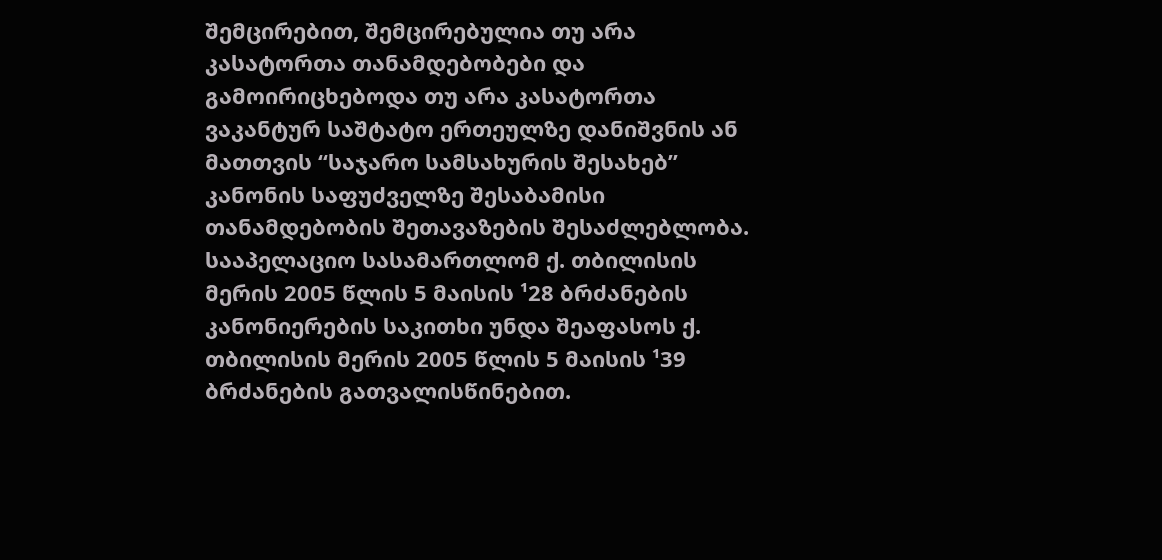შემცირებით, შემცირებულია თუ არა კასატორთა თანამდებობები და გამოირიცხებოდა თუ არა კასატორთა ვაკანტურ საშტატო ერთეულზე დანიშვნის ან მათთვის “საჯარო სამსახურის შესახებ” კანონის საფუძველზე შესაბამისი თანამდებობის შეთავაზების შესაძლებლობა. სააპელაციო სასამართლომ ქ. თბილისის მერის 2005 წლის 5 მაისის ¹28 ბრძანების კანონიერების საკითხი უნდა შეაფასოს ქ. თბილისის მერის 2005 წლის 5 მაისის ¹39 ბრძანების გათვალისწინებით.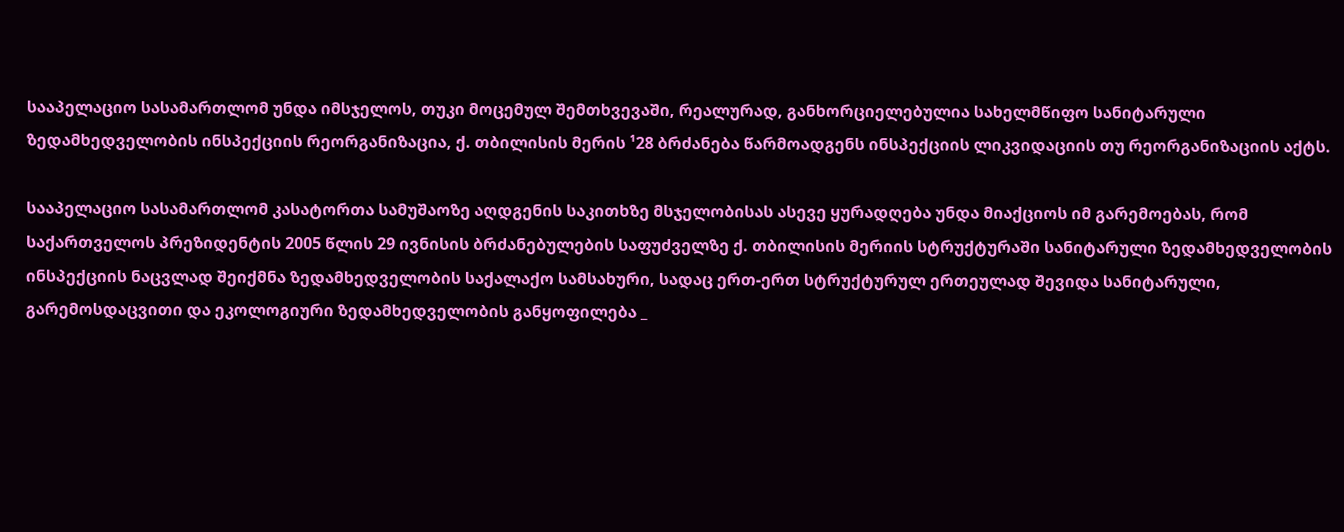სააპელაციო სასამართლომ უნდა იმსჯელოს, თუკი მოცემულ შემთხვევაში, რეალურად, განხორციელებულია სახელმწიფო სანიტარული ზედამხედველობის ინსპექციის რეორგანიზაცია, ქ. თბილისის მერის ¹28 ბრძანება წარმოადგენს ინსპექციის ლიკვიდაციის თუ რეორგანიზაციის აქტს.

სააპელაციო სასამართლომ კასატორთა სამუშაოზე აღდგენის საკითხზე მსჯელობისას ასევე ყურადღება უნდა მიაქციოს იმ გარემოებას, რომ საქართველოს პრეზიდენტის 2005 წლის 29 ივნისის ბრძანებულების საფუძველზე ქ. თბილისის მერიის სტრუქტურაში სანიტარული ზედამხედველობის ინსპექციის ნაცვლად შეიქმნა ზედამხედველობის საქალაქო სამსახური, სადაც ერთ-ერთ სტრუქტურულ ერთეულად შევიდა სანიტარული, გარემოსდაცვითი და ეკოლოგიური ზედამხედველობის განყოფილება _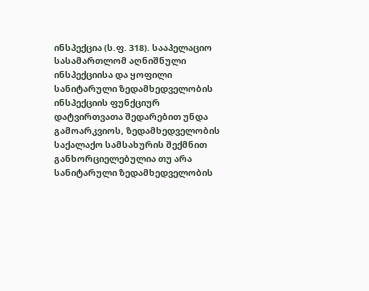ინსპექცია (ს.ფ. 318). სააპელაციო სასამართლომ აღნიშნული ინსპექციისა და ყოფილი სანიტარული ზედამხედველობის ინსპექციის ფუნქციურ დატვირთვათა შედარებით უნდა გამოარკვიოს, ზედამხედველობის საქალაქო სამსახურის შექმნით განხორციელებულია თუ არა სანიტარული ზედამხედველობის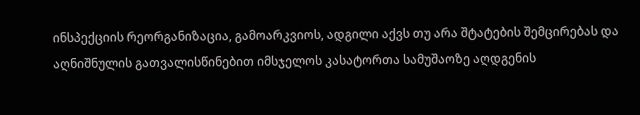ინსპექციის რეორგანიზაცია, გამოარკვიოს, ადგილი აქვს თუ არა შტატების შემცირებას და აღნიშნულის გათვალისწინებით იმსჯელოს კასატორთა სამუშაოზე აღდგენის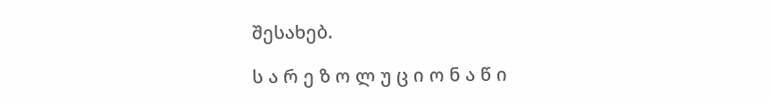შესახებ.

ს ა რ ე ზ ო ლ უ ც ი ო ნ ა წ ი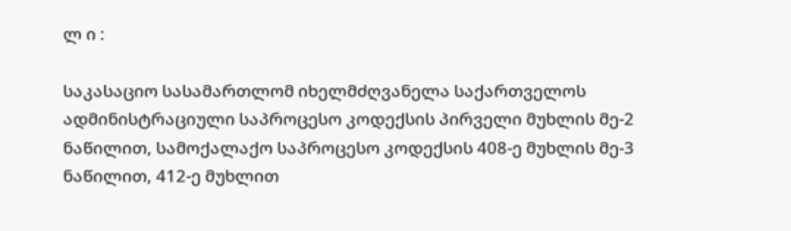ლ ი :

საკასაციო სასამართლომ იხელმძღვანელა საქართველოს ადმინისტრაციული საპროცესო კოდექსის პირველი მუხლის მე-2 ნაწილით, სამოქალაქო საპროცესო კოდექსის 408-ე მუხლის მე-3 ნაწილით, 412-ე მუხლით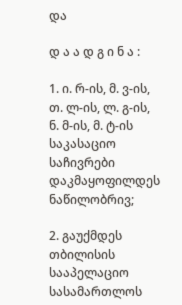და

დ ა ა დ გ ი ნ ა :

1. ი. რ-ის, მ. ვ-ის, თ. ლ-ის, ლ. გ-ის, ნ. მ-ის, მ. ტ-ის საკასაციო საჩივრები დაკმაყოფილდეს ნაწილობრივ;

2. გაუქმდეს თბილისის სააპელაციო სასამართლოს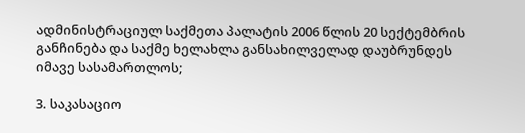ადმინისტრაციულ საქმეთა პალატის 2006 წლის 20 სექტემბრის განჩინება და საქმე ხელახლა განსახილველად დაუბრუნდეს იმავე სასამართლოს;

3. საკასაციო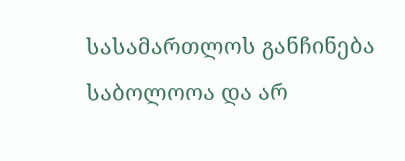სასამართლოს განჩინება საბოლოოა და არ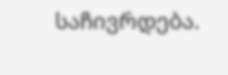საჩივრდება.